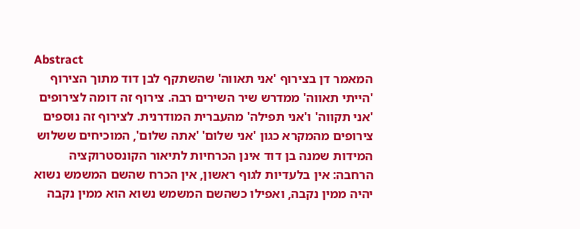Abstract
המאמר דן בצירוף 'אני תאווה' שהשתקף לבן דוד מתוך הצירוף 'הייתי תאווה' ממדרש שיר השירים רבה. צירוף זה דומה לצירופים 'אני תקווה' ו'אני תפילה' מהעברית המודרנית. לצירוף זה נוספים צירופים מהמקרא כגון 'אני שלום' 'אתה שלום', המוכיחים ששלוש המידות שמנה בן דוד אינן הכרחיות לתיאור הקונסטרוקציה הרחבה: אין בלעדיות לגוף ראשון, אין הכרח שהשם המשמש נשוא יהיה ממין נקבה, ואפילו כשהשם המשמש נשוא הוא ממין נקבה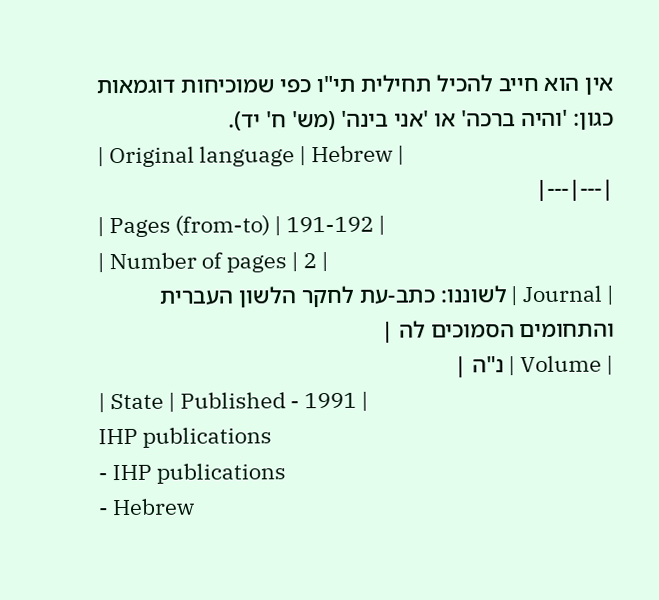אין הוא חייב להכיל תחילית תי"ו כפי שמוכיחות דוגמאות כגון: 'והיה ברכה' או 'אני בינה' (מש' ח' יד).
| Original language | Hebrew |
|---|---|
| Pages (from-to) | 191-192 |
| Number of pages | 2 |
| Journal | לשוננו: כתב-עת לחקר הלשון העברית והתחומים הסמוכים לה |
| Volume | נ"ה |
| State | Published - 1991 |
IHP publications
- IHP publications
- Hebrew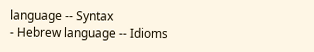language -- Syntax
- Hebrew language -- Idioms